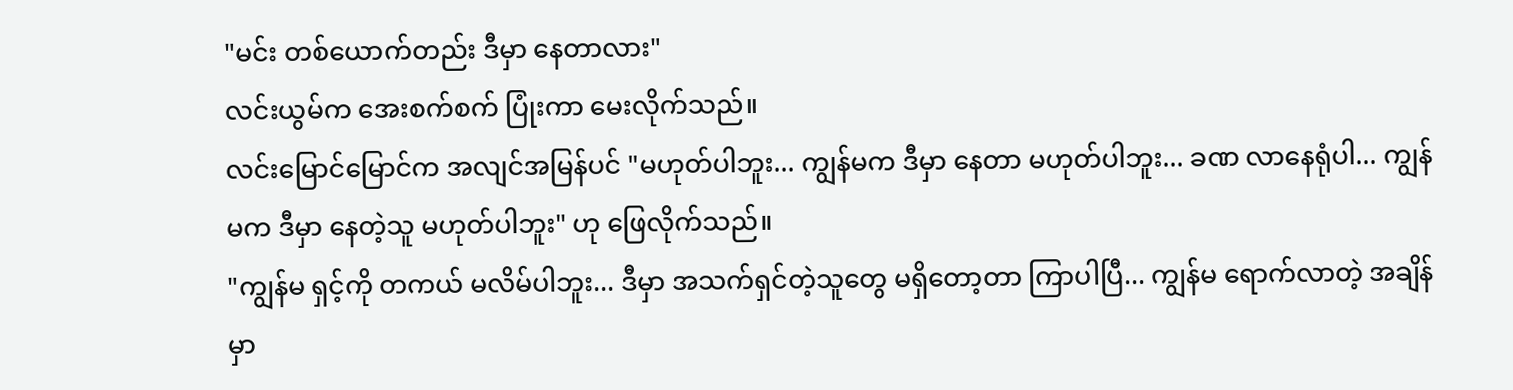"မင်း တစ်ယောက်တည်း ဒီမှာ နေတာလား"
လင်းယွမ်က အေးစက်စက် ပြုံးကာ မေးလိုက်သည်။
လင်းမြောင်မြောင်က အလျင်အမြန်ပင် "မဟုတ်ပါဘူး... ကျွန်မက ဒီမှာ နေတာ မဟုတ်ပါဘူး... ခဏ လာနေရုံပါ... ကျွန်မက ဒီမှာ နေတဲ့သူ မဟုတ်ပါဘူး" ဟု ဖြေလိုက်သည်။
"ကျွန်မ ရှင့်ကို တကယ် မလိမ်ပါဘူး... ဒီမှာ အသက်ရှင်တဲ့သူတွေ မရှိတော့တာ ကြာပါပြီ... ကျွန်မ ရောက်လာတဲ့ အချိန်မှာ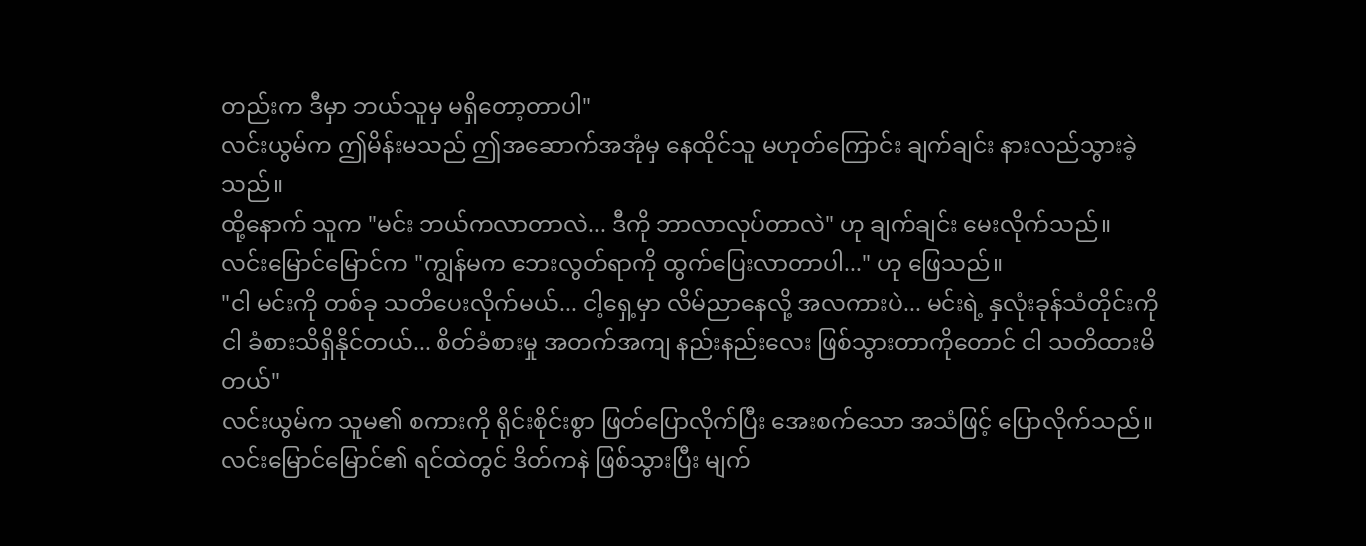တည်းက ဒီမှာ ဘယ်သူမှ မရှိတော့တာပါ"
လင်းယွမ်က ဤမိန်းမသည် ဤအဆောက်အအုံမှ နေထိုင်သူ မဟုတ်ကြောင်း ချက်ချင်း နားလည်သွားခဲ့သည်။
ထို့နောက် သူက "မင်း ဘယ်ကလာတာလဲ... ဒီကို ဘာလာလုပ်တာလဲ" ဟု ချက်ချင်း မေးလိုက်သည်။
လင်းမြောင်မြောင်က "ကျွန်မက ဘေးလွတ်ရာကို ထွက်ပြေးလာတာပါ..." ဟု ဖြေသည်။
"ငါ မင်းကို တစ်ခု သတိပေးလိုက်မယ်... ငါ့ရှေ့မှာ လိမ်ညာနေလို့ အလကားပဲ... မင်းရဲ့ နှလုံးခုန်သံတိုင်းကို ငါ ခံစားသိရှိနိုင်တယ်... စိတ်ခံစားမှု အတက်အကျ နည်းနည်းလေး ဖြစ်သွားတာကိုတောင် ငါ သတိထားမိတယ်"
လင်းယွမ်က သူမ၏ စကားကို ရိုင်းစိုင်းစွာ ဖြတ်ပြောလိုက်ပြီး အေးစက်သော အသံဖြင့် ပြောလိုက်သည်။
လင်းမြောင်မြောင်၏ ရင်ထဲတွင် ဒိတ်ကနဲ ဖြစ်သွားပြီး မျက်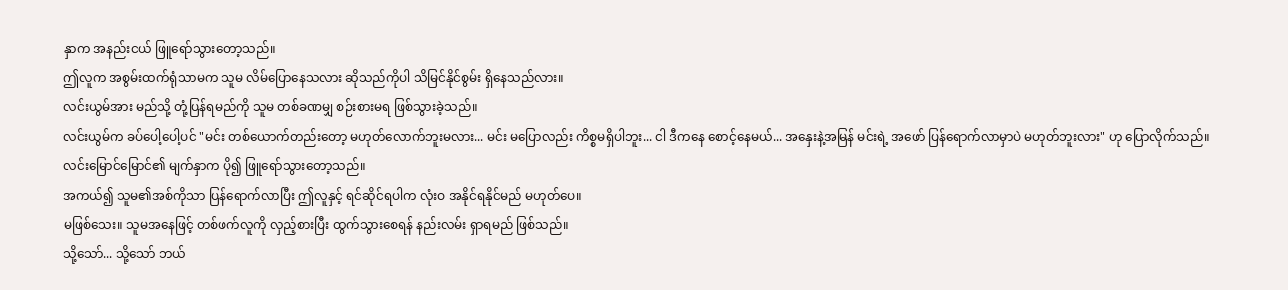နှာက အနည်းငယ် ဖြူရော်သွားတော့သည်။
ဤလူက အစွမ်းထက်ရုံသာမက သူမ လိမ်ပြောနေသလား ဆိုသည်ကိုပါ သိမြင်နိုင်စွမ်း ရှိနေသည်လား။
လင်းယွမ်အား မည်သို့ တုံ့ပြန်ရမည်ကို သူမ တစ်ခဏမျှ စဉ်းစားမရ ဖြစ်သွားခဲ့သည်။
လင်းယွမ်က ခပ်ပေါ့ပေါ့ပင် "မင်း တစ်ယောက်တည်းတော့ မဟုတ်လောက်ဘူးမလား... မင်း မပြောလည်း ကိစ္စမရှိပါဘူး... ငါ ဒီကနေ စောင့်နေမယ်... အနှေးနဲ့အမြန် မင်းရဲ့ အဖော် ပြန်ရောက်လာမှာပဲ မဟုတ်ဘူးလား" ဟု ပြောလိုက်သည်။
လင်းမြောင်မြောင်၏ မျက်နှာက ပို၍ ဖြူရော်သွားတော့သည်။
အကယ်၍ သူမ၏အစ်ကိုသာ ပြန်ရောက်လာပြီး ဤလူနှင့် ရင်ဆိုင်ရပါက လုံးဝ အနိုင်ရနိုင်မည် မဟုတ်ပေ။
မဖြစ်သေး။ သူမအနေဖြင့် တစ်ဖက်လူကို လှည့်စားပြီး ထွက်သွားစေရန် နည်းလမ်း ရှာရမည် ဖြစ်သည်။
သို့သော်... သို့သော် ဘယ်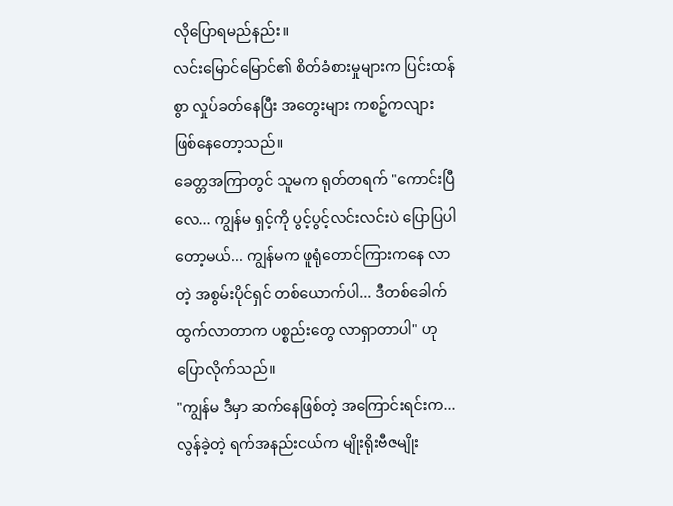လိုပြောရမည်နည်း။
လင်းမြောင်မြောင်၏ စိတ်ခံစားမှုများက ပြင်းထန်စွာ လှုပ်ခတ်နေပြီး အတွေးများ ကစဉ့်ကလျား ဖြစ်နေတော့သည်။
ခေတ္တအကြာတွင် သူမက ရုတ်တရက် "ကောင်းပြီလေ... ကျွန်မ ရှင့်ကို ပွင့်ပွင့်လင်းလင်းပဲ ပြောပြပါတော့မယ်... ကျွန်မက ဖူရုံတောင်ကြားကနေ လာတဲ့ အစွမ်းပိုင်ရှင် တစ်ယောက်ပါ... ဒီတစ်ခေါက် ထွက်လာတာက ပစ္စည်းတွေ လာရှာတာပါ" ဟု ပြောလိုက်သည်။
"ကျွန်မ ဒီမှာ ဆက်နေဖြစ်တဲ့ အကြောင်းရင်းက... လွန်ခဲ့တဲ့ ရက်အနည်းငယ်က မျိုးရိုးဗီဇမျိုး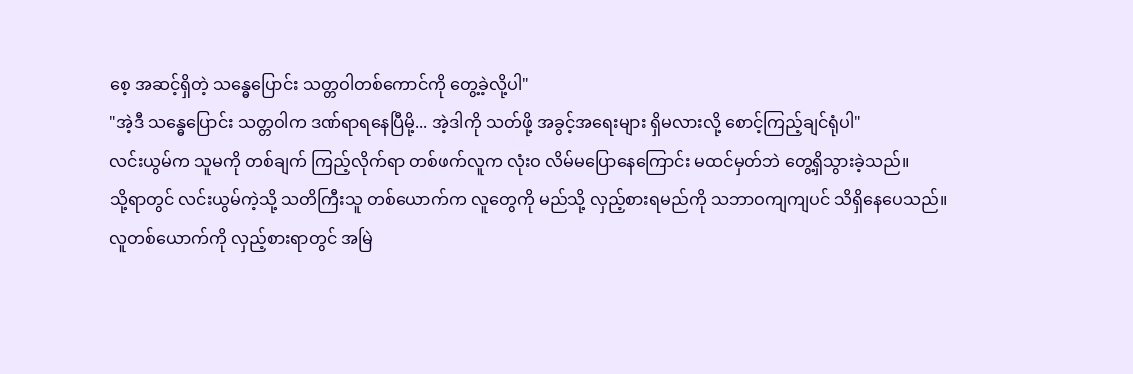စေ့ အဆင့်ရှိတဲ့ သန္ဓေပြောင်း သတ္တဝါတစ်ကောင်ကို တွေ့ခဲ့လို့ပါ"
"အဲ့ဒီ သန္ဓေပြောင်း သတ္တဝါက ဒဏ်ရာရနေပြီမို့... အဲ့ဒါကို သတ်ဖို့ အခွင့်အရေးများ ရှိမလားလို့ စောင့်ကြည့်ချင်ရုံပါ"
လင်းယွမ်က သူမကို တစ်ချက် ကြည့်လိုက်ရာ တစ်ဖက်လူက လုံးဝ လိမ်မပြောနေကြောင်း မထင်မှတ်ဘဲ တွေ့ရှိသွားခဲ့သည်။
သို့ရာတွင် လင်းယွမ်ကဲ့သို့ သတိကြီးသူ တစ်ယောက်က လူတွေကို မည်သို့ လှည့်စားရမည်ကို သဘာဝကျကျပင် သိရှိနေပေသည်။
လူတစ်ယောက်ကို လှည့်စားရာတွင် အမြဲ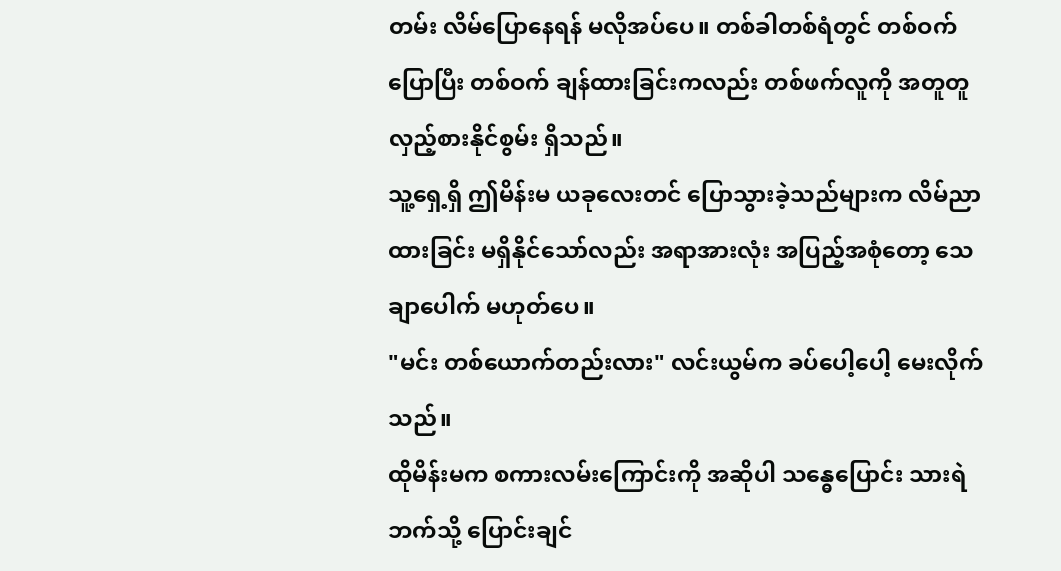တမ်း လိမ်ပြောနေရန် မလိုအပ်ပေ။ တစ်ခါတစ်ရံတွင် တစ်ဝက်ပြောပြီး တစ်ဝက် ချန်ထားခြင်းကလည်း တစ်ဖက်လူကို အတူတူ လှည့်စားနိုင်စွမ်း ရှိသည်။
သူ့ရှေ့ရှိ ဤမိန်းမ ယခုလေးတင် ပြောသွားခဲ့သည်များက လိမ်ညာထားခြင်း မရှိနိုင်သော်လည်း အရာအားလုံး အပြည့်အစုံတော့ သေချာပေါက် မဟုတ်ပေ။
"မင်း တစ်ယောက်တည်းလား" လင်းယွမ်က ခပ်ပေါ့ပေါ့ မေးလိုက်သည်။
ထိုမိန်းမက စကားလမ်းကြောင်းကို အဆိုပါ သန္ဓေပြောင်း သားရဲဘက်သို့ ပြောင်းချင်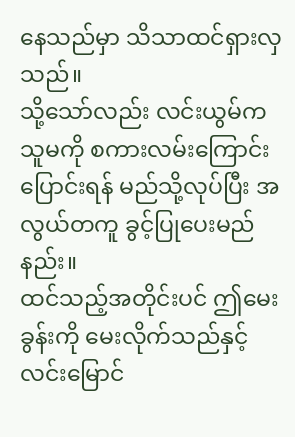နေသည်မှာ သိသာထင်ရှားလှသည်။
သို့သော်လည်း လင်းယွမ်က သူမကို စကားလမ်းကြောင်း ပြောင်းရန် မည်သို့လုပ်ပြီး အလွယ်တကူ ခွင့်ပြုပေးမည်နည်း။
ထင်သည့်အတိုင်းပင် ဤမေးခွန်းကို မေးလိုက်သည်နှင့် လင်းမြောင်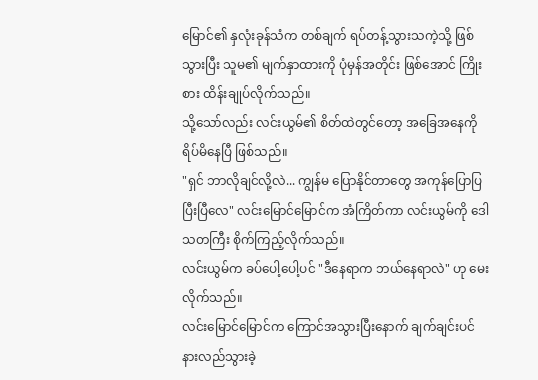မြောင်၏ နှလုံးခုန်သံက တစ်ချက် ရပ်တန့်သွားသကဲ့သို့ ဖြစ်သွားပြီး သူမ၏ မျက်နှာထားကို ပုံမှန်အတိုင်း ဖြစ်အောင် ကြိုးစား ထိန်းချုပ်လိုက်သည်။
သို့သော်လည်း လင်းယွမ်၏ စိတ်ထဲတွင်တော့ အခြေအနေကို ရိပ်မိနေပြီ ဖြစ်သည်။
"ရှင် ဘာလိုချင်လို့လဲ... ကျွန်မ ပြောနိုင်တာတွေ အကုန်ပြောပြပြီးပြီလေ" လင်းမြောင်မြောင်က အံကြိတ်ကာ လင်းယွမ်ကို ဒေါသတကြီး စိုက်ကြည့်လိုက်သည်။
လင်းယွမ်က ခပ်ပေါ့ပေါ့ပင် "ဒီနေရာက ဘယ်နေရာလဲ" ဟု မေးလိုက်သည်။
လင်းမြောင်မြောင်က ကြောင်အသွားပြီးနောက် ချက်ချင်းပင် နားလည်သွားခဲ့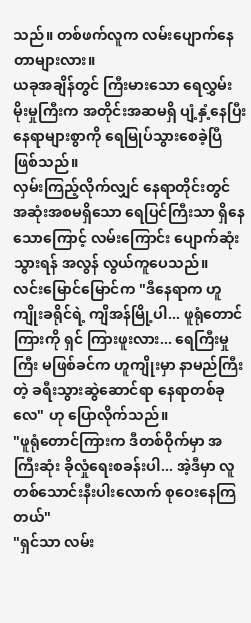သည်။ တစ်ဖက်လူက လမ်းပျောက်နေတာများလား။
ယခုအချိန်တွင် ကြီးမားသော ရေလွှမ်းမိုးမှုကြီးက အတိုင်းအဆမရှိ ပျံ့နှံ့နေပြီး နေရာများစွာကို ရေမြုပ်သွားစေခဲ့ပြီ ဖြစ်သည်။
လှမ်းကြည့်လိုက်လျှင် နေရာတိုင်းတွင် အဆုံးအစမရှိသော ရေပြင်ကြီးသာ ရှိနေသောကြောင့် လမ်းကြောင်း ပျောက်ဆုံးသွားရန် အလွန် လွယ်ကူပေသည်။
လင်းမြောင်မြောင်က "ဒီနေရာက ဟူကျိုးခရိုင်ရဲ့ ကျိအန်မြို့ပါ... ဖူရုံတောင်ကြားကို ရှင် ကြားဖူးလား... ရေကြီးမှုကြီး မဖြစ်ခင်က ဟူကျိုးမှာ နာမည်ကြီးတဲ့ ခရီးသွားဆွဲဆောင်ရာ နေရာတစ်ခုလေ" ဟု ပြောလိုက်သည်။
"ဖူရုံတောင်ကြားက ဒီတစ်ဝိုက်မှာ အကြီးဆုံး ခိုလှုံရေးစခန်းပါ... အဲ့ဒီမှာ လူတစ်သောင်းနီးပါးလောက် စုဝေးနေကြတယ်"
"ရှင်သာ လမ်း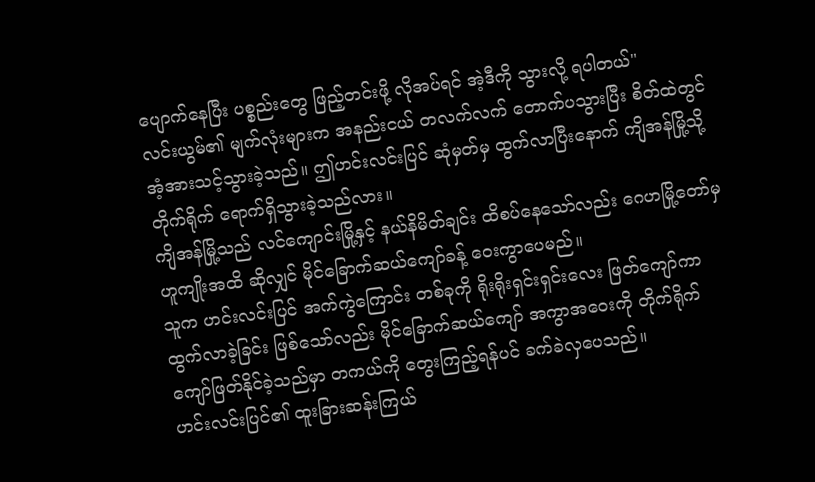ပျောက်နေပြီး ပစ္စည်းတွေ ဖြည့်တင်းဖို့ လိုအပ်ရင် အဲ့ဒီကို သွားလို့ ရပါတယ်"
လင်းယွမ်၏ မျက်လုံးများက အနည်းငယ် တလက်လက် တောက်ပသွားပြီး စိတ်ထဲတွင် အံ့အားသင့်သွားခဲ့သည်။ ဤဟင်းလင်းပြင် ဆုံမှတ်မှ ထွက်လာပြီးနောက် ကျိအန်မြို့သို့ တိုက်ရိုက် ရောက်ရှိသွားခဲ့သည်လား။
ကျိအန်မြို့သည် လင်ကျောင်းမြို့နှင့် နယ်နိမိတ်ချင်း ထိစပ်နေသော်လည်း ဂေဟမြို့တော်မှ ဟူကျိုးအထိ ဆိုလျှင် မိုင်ခြောက်ဆယ်ကျော်ခန့် ဝေးကွာပေမည်။
သူက ဟင်းလင်းပြင် အက်ကွဲကြောင်း တစ်ခုကို ရိုးရိုးရှင်းရှင်းလေး ဖြတ်ကျော်ကာ ထွက်လာခဲ့ခြင်း ဖြစ်သော်လည်း မိုင်ခြောက်ဆယ်ကျော် အကွာအဝေးကို တိုက်ရိုက် ကျော်ဖြတ်နိုင်ခဲ့သည်မှာ တကယ်ကို တွေးကြည့်ရန်ပင် ခက်ခဲလှပေသည်။
ဟင်းလင်းပြင်၏ ထူးခြားဆန်းကြယ်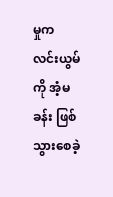မှုက လင်းယွမ်ကို အံ့မခန်း ဖြစ်သွားစေခဲ့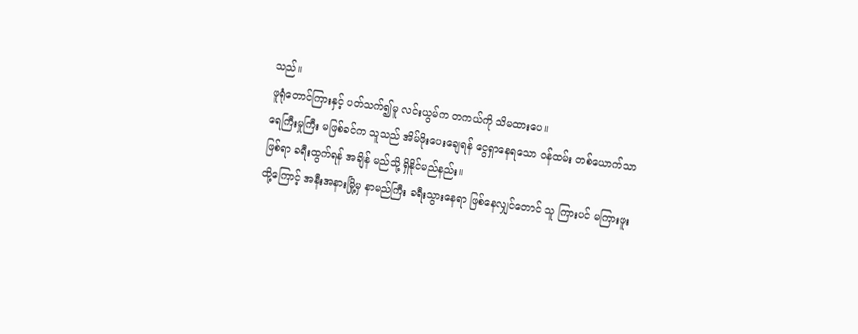သည်။
ဖူရုံတောင်ကြားနှင့် ပတ်သက်၍မူ လင်းယွမ်က တကယ်ကို သိမထားပေ။
ရေကြီးမှုကြီး မဖြစ်ခင်က သူသည် အိမ်ဖိုးပေးချေရန် ငွေရှာနေရသော ဝန်ထမ်း တစ်ယောက်သာ ဖြစ်ရာ ခရီးထွက်ရန် အချိန် မည်သို့ ရှိနိုင်မည်နည်း။
ထို့ကြောင့် အနီးအနားမြို့မှ နာမည်ကြီး ခရီးသွားနေရာ ဖြစ်နေလျှင်တောင် သူ ကြားပင် မကြားဖူး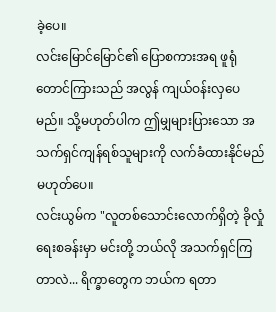ခဲ့ပေ။
လင်းမြောင်မြောင်၏ ပြောစကားအရ ဖူရုံတောင်ကြားသည် အလွန် ကျယ်ဝန်းလှပေမည်။ သို့မဟုတ်ပါက ဤမျှများပြားသော အသက်ရှင်ကျန်ရစ်သူများကို လက်ခံထားနိုင်မည် မဟုတ်ပေ။
လင်းယွမ်က "လူတစ်သောင်းလောက်ရှိတဲ့ ခိုလှုံရေးစခန်းမှာ မင်းတို့ ဘယ်လို အသက်ရှင်ကြတာလဲ... ရိက္ခာတွေက ဘယ်က ရတာ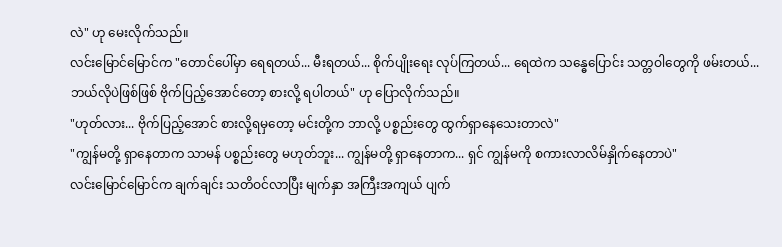လဲ" ဟု မေးလိုက်သည်။
လင်းမြောင်မြောင်က "တောင်ပေါ်မှာ ရေရတယ်... မီးရတယ်... စိုက်ပျိုးရေး လုပ်ကြတယ်... ရေထဲက သန္ဓေပြောင်း သတ္တဝါတွေကို ဖမ်းတယ်... ဘယ်လိုပဲဖြစ်ဖြစ် ဗိုက်ပြည့်အောင်တော့ စားလို့ ရပါတယ်" ဟု ပြောလိုက်သည်။
"ဟုတ်လား... ဗိုက်ပြည့်အောင် စားလို့ရမှတော့ မင်းတို့က ဘာလို့ ပစ္စည်းတွေ ထွက်ရှာနေသေးတာလဲ"
"ကျွန်မတို့ ရှာနေတာက သာမန် ပစ္စည်းတွေ မဟုတ်ဘူး... ကျွန်မတို့ ရှာနေတာက... ရှင် ကျွန်မကို စကားလာလိမ်နှိုက်နေတာပဲ"
လင်းမြောင်မြောင်က ချက်ချင်း သတိဝင်လာပြီး မျက်နှာ အကြီးအကျယ် ပျက်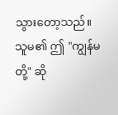သွားတော့သည်။
သူမ၏ ဤ "ကျွန်မတို့" ဆို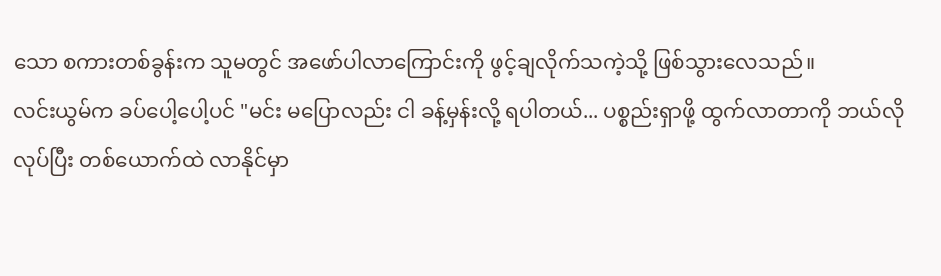သော စကားတစ်ခွန်းက သူမတွင် အဖော်ပါလာကြောင်းကို ဖွင့်ချလိုက်သကဲ့သို့ ဖြစ်သွားလေသည်။
လင်းယွမ်က ခပ်ပေါ့ပေါ့ပင် "မင်း မပြောလည်း ငါ ခန့်မှန်းလို့ ရပါတယ်... ပစ္စည်းရှာဖို့ ထွက်လာတာကို ဘယ်လိုလုပ်ပြီး တစ်ယောက်ထဲ လာနိုင်မှာ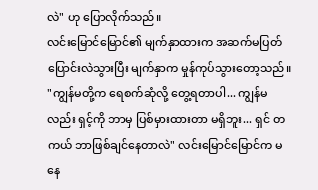လဲ" ဟု ပြောလိုက်သည်။
လင်းမြောင်မြောင်၏ မျက်နှာထားက အဆက်မပြတ် ပြောင်းလဲသွားပြီး မျက်နှာက မှုန်ကုပ်သွားတော့သည်။
"ကျွန်မတို့က ရေစက်ဆုံလို့ တွေ့ရတာပါ... ကျွန်မလည်း ရှင့်ကို ဘာမှ ပြစ်မှားထားတာ မရှိဘူး... ရှင် တကယ် ဘာဖြစ်ချင်နေတာလဲ" လင်းမြောင်မြောင်က မနေ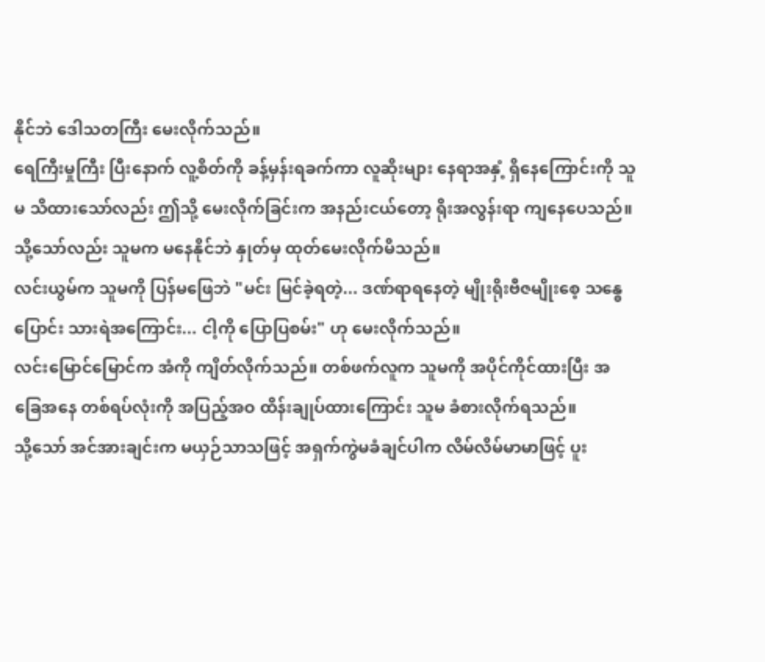နိုင်ဘဲ ဒေါသတကြီး မေးလိုက်သည်။
ရေကြီးမှုကြီး ပြီးနောက် လူ့စိတ်ကို ခန့်မှန်းရခက်ကာ လူဆိုးများ နေရာအနှံ့ ရှိနေကြောင်းကို သူမ သိထားသော်လည်း ဤသို့ မေးလိုက်ခြင်းက အနည်းငယ်တော့ ရိုးအလွန်းရာ ကျနေပေသည်။
သို့သော်လည်း သူမက မနေနိုင်ဘဲ နှုတ်မှ ထုတ်မေးလိုက်မိသည်။
လင်းယွမ်က သူမကို ပြန်မဖြေဘဲ "မင်း မြင်ခဲ့ရတဲ့... ဒဏ်ရာရနေတဲ့ မျိုးရိုးဗီဇမျိုးစေ့ သန္ဓေပြောင်း သားရဲအကြောင်း... ငါ့ကို ပြောပြစမ်း" ဟု မေးလိုက်သည်။
လင်းမြောင်မြောင်က အံကို ကျိတ်လိုက်သည်။ တစ်ဖက်လူက သူမကို အပိုင်ကိုင်ထားပြီး အခြေအနေ တစ်ရပ်လုံးကို အပြည့်အဝ ထိန်းချုပ်ထားကြောင်း သူမ ခံစားလိုက်ရသည်။
သို့သော် အင်အားချင်းက မယှဉ်သာသဖြင့် အရှက်ကွဲမခံချင်ပါက လိမ်လိမ်မာမာဖြင့် ပူး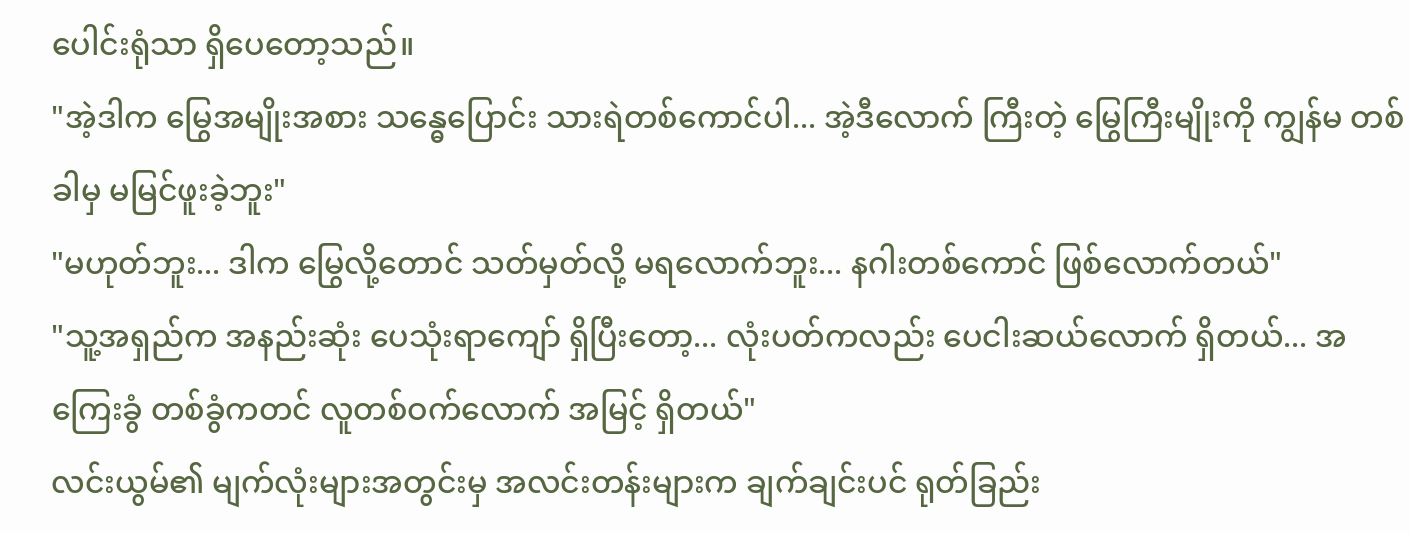ပေါင်းရုံသာ ရှိပေတော့သည်။
"အဲ့ဒါက မြွေအမျိုးအစား သန္ဓေပြောင်း သားရဲတစ်ကောင်ပါ... အဲ့ဒီလောက် ကြီးတဲ့ မြွေကြီးမျိုးကို ကျွန်မ တစ်ခါမှ မမြင်ဖူးခဲ့ဘူး"
"မဟုတ်ဘူး... ဒါက မြွေလို့တောင် သတ်မှတ်လို့ မရလောက်ဘူး... နဂါးတစ်ကောင် ဖြစ်လောက်တယ်"
"သူ့အရှည်က အနည်းဆုံး ပေသုံးရာကျော် ရှိပြီးတော့... လုံးပတ်ကလည်း ပေငါးဆယ်လောက် ရှိတယ်... အကြေးခွံ တစ်ခွံကတင် လူတစ်ဝက်လောက် အမြင့် ရှိတယ်"
လင်းယွမ်၏ မျက်လုံးများအတွင်းမှ အလင်းတန်းများက ချက်ချင်းပင် ရုတ်ခြည်း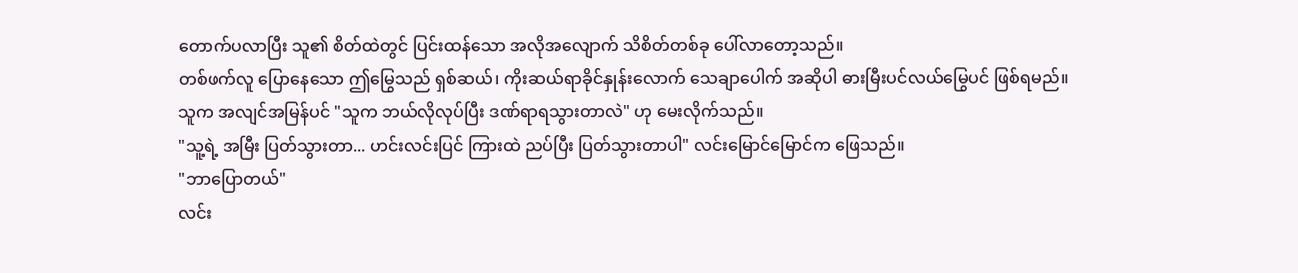တောက်ပလာပြီး သူ၏ စိတ်ထဲတွင် ပြင်းထန်သော အလိုအလျောက် သိစိတ်တစ်ခု ပေါ်လာတော့သည်။
တစ်ဖက်လူ ပြောနေသော ဤမြွေသည် ရှစ်ဆယ်၊ ကိုးဆယ်ရာခိုင်နှုန်းလောက် သေချာပေါက် အဆိုပါ ဓားမြီးပင်လယ်မြွေပင် ဖြစ်ရမည်။
သူက အလျင်အမြန်ပင် "သူက ဘယ်လိုလုပ်ပြီး ဒဏ်ရာရသွားတာလဲ" ဟု မေးလိုက်သည်။
"သူ့ရဲ့ အမြီး ပြတ်သွားတာ... ဟင်းလင်းပြင် ကြားထဲ ညပ်ပြီး ပြတ်သွားတာပါ" လင်းမြောင်မြောင်က ဖြေသည်။
"ဘာပြောတယ်"
လင်း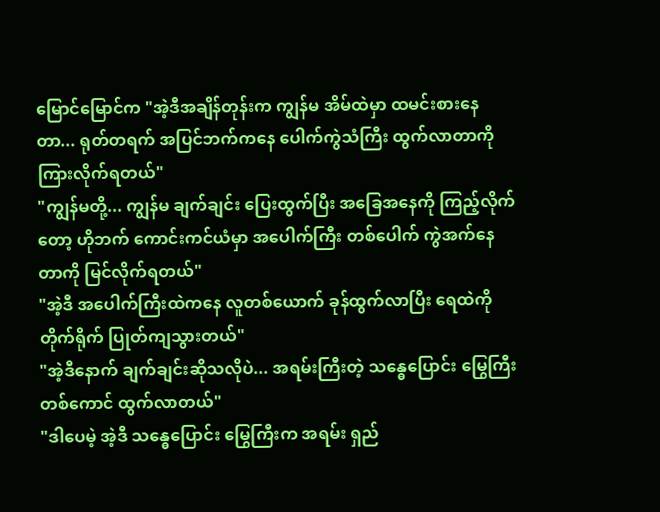မြောင်မြောင်က "အဲ့ဒီအချိန်တုန်းက ကျွန်မ အိမ်ထဲမှာ ထမင်းစားနေတာ... ရုတ်တရက် အပြင်ဘက်ကနေ ပေါက်ကွဲသံကြီး ထွက်လာတာကို ကြားလိုက်ရတယ်"
"ကျွန်မတို့... ကျွန်မ ချက်ချင်း ပြေးထွက်ပြီး အခြေအနေကို ကြည့်လိုက်တော့ ဟိုဘက် ကောင်းကင်ယံမှာ အပေါက်ကြီး တစ်ပေါက် ကွဲအက်နေတာကို မြင်လိုက်ရတယ်"
"အဲ့ဒီ အပေါက်ကြီးထဲကနေ လူတစ်ယောက် ခုန်ထွက်လာပြီး ရေထဲကို တိုက်ရိုက် ပြုတ်ကျသွားတယ်"
"အဲ့ဒီနောက် ချက်ချင်းဆိုသလိုပဲ... အရမ်းကြီးတဲ့ သန္ဓေပြောင်း မြွေကြီးတစ်ကောင် ထွက်လာတယ်"
"ဒါပေမဲ့ အဲ့ဒီ သန္ဓေပြောင်း မြွေကြီးက အရမ်း ရှည်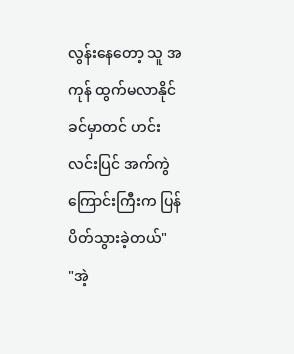လွန်းနေတော့ သူ အကုန် ထွက်မလာနိုင်ခင်မှာတင် ဟင်းလင်းပြင် အက်ကွဲကြောင်းကြီးက ပြန်ပိတ်သွားခဲ့တယ်"
"အဲ့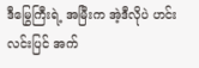ဒီမြွေကြီးရဲ့ အမြီးက အဲ့ဒီလိုပဲ ဟင်းလင်းပြင် အက်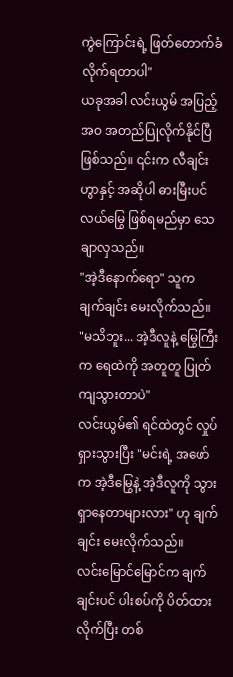ကွဲကြောင်းရဲ့ ဖြတ်တောက်ခံလိုက်ရတာပါ"
ယခုအခါ လင်းယွမ် အပြည့်အဝ အတည်ပြုလိုက်နိုင်ပြီ ဖြစ်သည်။ ၎င်းက လီချင်းဟွာနှင့် အဆိုပါ ဓားမြီးပင်လယ်မြွေ ဖြစ်ရမည်မှာ သေချာလှသည်။
"အဲ့ဒီနောက်ရော" သူက ချက်ချင်း မေးလိုက်သည်။
"မသိဘူး... အဲ့ဒီလူနဲ့ မြွေကြီးက ရေထဲကို အတူတူ ပြုတ်ကျသွားတာပဲ"
လင်းယွမ်၏ ရင်ထဲတွင် လှုပ်ရှားသွားပြီး "မင်းရဲ့ အဖော်က အဲ့ဒီမြွေနဲ့ အဲ့ဒီလူကို သွားရှာနေတာများလား" ဟု ချက်ချင်း မေးလိုက်သည်။
လင်းမြောင်မြောင်က ချက်ချင်းပင် ပါးစပ်ကို ပိတ်ထားလိုက်ပြီး တစ်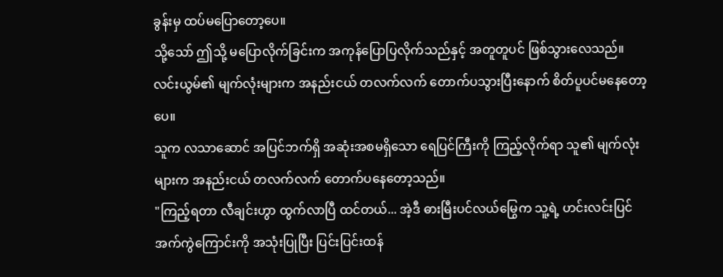ခွန်းမှ ထပ်မပြောတော့ပေ။
သို့သော် ဤသို့ မပြောလိုက်ခြင်းက အကုန်ပြောပြလိုက်သည်နှင့် အတူတူပင် ဖြစ်သွားလေသည်။
လင်းယွမ်၏ မျက်လုံးများက အနည်းငယ် တလက်လက် တောက်ပသွားပြီးနောက် စိတ်ပူပင်မနေတော့ပေ။
သူက လသာဆောင် အပြင်ဘက်ရှိ အဆုံးအစမရှိသော ရေပြင်ကြီးကို ကြည့်လိုက်ရာ သူ၏ မျက်လုံးများက အနည်းငယ် တလက်လက် တောက်ပနေတော့သည်။
"ကြည့်ရတာ လီချင်းဟွာ ထွက်လာပြီ ထင်တယ်... အဲ့ဒီ ဓားမြီးပင်လယ်မြွေက သူ့ရဲ့ ဟင်းလင်းပြင် အက်ကွဲကြောင်းကို အသုံးပြုပြီး ပြင်းပြင်းထန်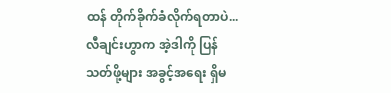ထန် တိုက်ခိုက်ခံလိုက်ရတာပဲ... လီချင်းဟွာက အဲ့ဒါကို ပြန်သတ်ဖို့များ အခွင့်အရေး ရှိမ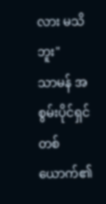လား မသိဘူး"
သာမန် အစွမ်းပိုင်ရှင် တစ်ယောက်၏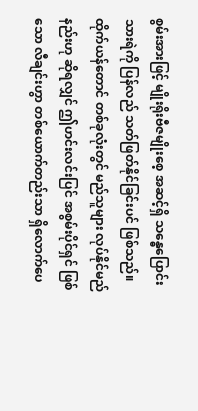စွမ်းအားဖြင့် မျိုးရိုးဗီဇမျိုးစေ့ အဆင့်ရှိ သန္ဓေပြောင်း သားရဲကို ပြန်လည် သတ်ဖြတ်နိုင်ခြင်းပင် ဖြစ်သည်။
ထိုက်ယန်တောင် တစ်ခုလုံးတွင် မည်သူများ လုပ်နိုင်မည်နည်းဟု ဆိုရလျှင် ဤဟင်းလင်းပြင် အစွမ်းပိုင်ရှင် ဖြစ်သော လီချင်းဟွာ တစ်ယောက်တည်းသာ ရှိလောက်ပေ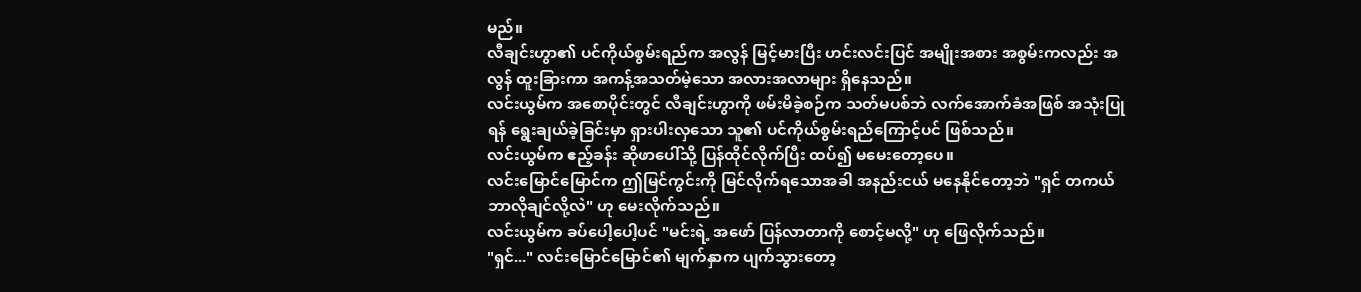မည်။
လီချင်းဟွာ၏ ပင်ကိုယ်စွမ်းရည်က အလွန် မြင့်မားပြီး ဟင်းလင်းပြင် အမျိုးအစား အစွမ်းကလည်း အလွန် ထူးခြားကာ အကန့်အသတ်မဲ့သော အလားအလာများ ရှိနေသည်။
လင်းယွမ်က အစောပိုင်းတွင် လီချင်းဟွာကို ဖမ်းမိခဲ့စဉ်က သတ်မပစ်ဘဲ လက်အောက်ခံအဖြစ် အသုံးပြုရန် ရွေးချယ်ခဲ့ခြင်းမှာ ရှားပါးလှသော သူ၏ ပင်ကိုယ်စွမ်းရည်ကြောင့်ပင် ဖြစ်သည်။
လင်းယွမ်က ဧည့်ခန်း ဆိုဖာပေါ်သို့ ပြန်ထိုင်လိုက်ပြီး ထပ်၍ မမေးတော့ပေ။
လင်းမြောင်မြောင်က ဤမြင်ကွင်းကို မြင်လိုက်ရသောအခါ အနည်းငယ် မနေနိုင်တော့ဘဲ "ရှင် တကယ် ဘာလိုချင်လို့လဲ" ဟု မေးလိုက်သည်။
လင်းယွမ်က ခပ်ပေါ့ပေါ့ပင် "မင်းရဲ့ အဖော် ပြန်လာတာကို စောင့်မလို့" ဟု ဖြေလိုက်သည်။
"ရှင်..." လင်းမြောင်မြောင်၏ မျက်နှာက ပျက်သွားတော့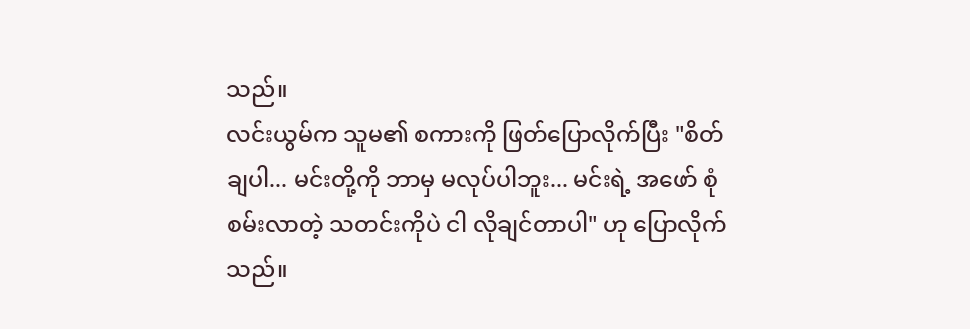သည်။
လင်းယွမ်က သူမ၏ စကားကို ဖြတ်ပြောလိုက်ပြီး "စိတ်ချပါ... မင်းတို့ကို ဘာမှ မလုပ်ပါဘူး... မင်းရဲ့ အဖော် စုံစမ်းလာတဲ့ သတင်းကိုပဲ ငါ လိုချင်တာပါ" ဟု ပြောလိုက်သည်။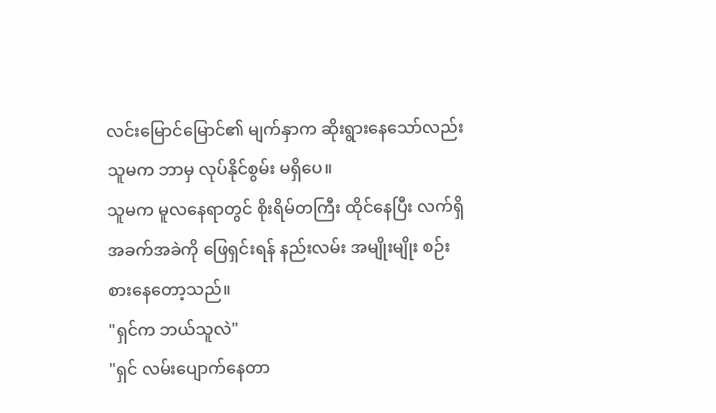လင်းမြောင်မြောင်၏ မျက်နှာက ဆိုးရွားနေသော်လည်း သူမက ဘာမှ လုပ်နိုင်စွမ်း မရှိပေ။
သူမက မူလနေရာတွင် စိုးရိမ်တကြီး ထိုင်နေပြီး လက်ရှိ အခက်အခဲကို ဖြေရှင်းရန် နည်းလမ်း အမျိုးမျိုး စဉ်းစားနေတော့သည်။
"ရှင်က ဘယ်သူလဲ"
"ရှင် လမ်းပျောက်နေတာ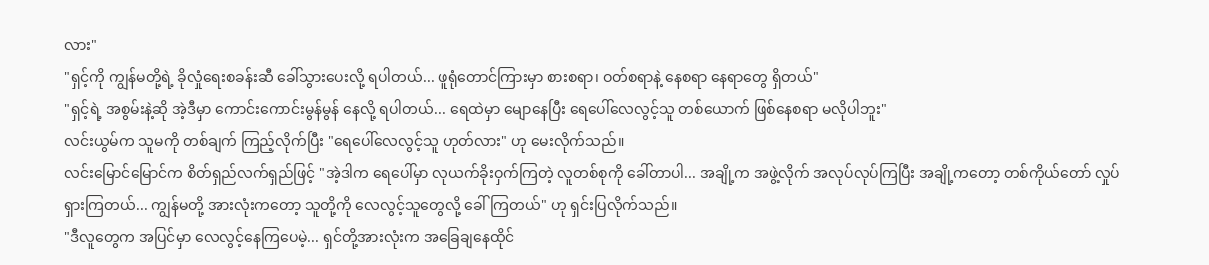လား"
"ရှင့်ကို ကျွန်မတို့ရဲ့ ခိုလှုံရေးစခန်းဆီ ခေါ်သွားပေးလို့ ရပါတယ်... ဖူရုံတောင်ကြားမှာ စားစရာ၊ ဝတ်စရာနဲ့ နေစရာ နေရာတွေ ရှိတယ်"
"ရှင့်ရဲ့ အစွမ်းနဲ့ဆို အဲ့ဒီမှာ ကောင်းကောင်းမွန်မွန် နေလို့ ရပါတယ်... ရေထဲမှာ မျောနေပြီး ရေပေါ်လေလွင့်သူ တစ်ယောက် ဖြစ်နေစရာ မလိုပါဘူး"
လင်းယွမ်က သူမကို တစ်ချက် ကြည့်လိုက်ပြီး "ရေပေါ်လေလွင့်သူ ဟုတ်လား" ဟု မေးလိုက်သည်။
လင်းမြောင်မြောင်က စိတ်ရှည်လက်ရှည်ဖြင့် "အဲ့ဒါက ရေပေါ်မှာ လုယက်ခိုးဝှက်ကြတဲ့ လူတစ်စုကို ခေါ်တာပါ... အချို့က အဖွဲ့လိုက် အလုပ်လုပ်ကြပြီး အချို့ကတော့ တစ်ကိုယ်တော် လှုပ်ရှားကြတယ်... ကျွန်မတို့ အားလုံးကတော့ သူတို့ကို လေလွင့်သူတွေလို့ ခေါ်ကြတယ်" ဟု ရှင်းပြလိုက်သည်။
"ဒီလူတွေက အပြင်မှာ လေလွင့်နေကြပေမဲ့... ရှင်တို့အားလုံးက အခြေချနေထိုင်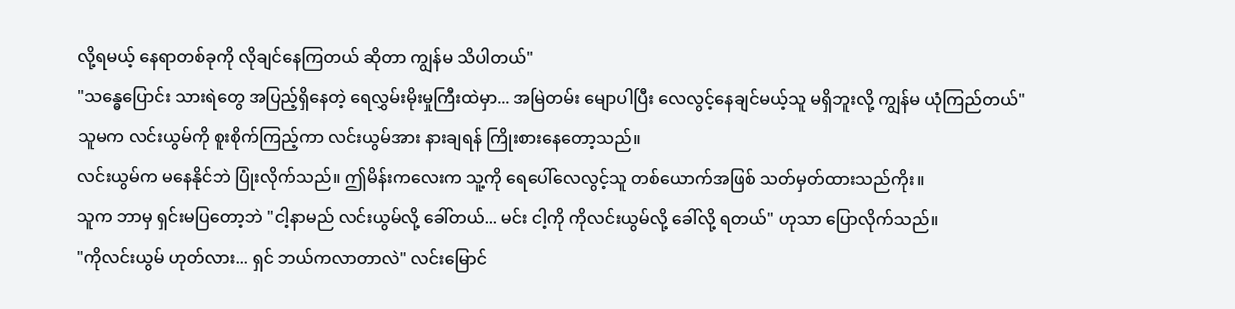လို့ရမယ့် နေရာတစ်ခုကို လိုချင်နေကြတယ် ဆိုတာ ကျွန်မ သိပါတယ်"
"သန္ဓေပြောင်း သားရဲတွေ အပြည့်ရှိနေတဲ့ ရေလွှမ်းမိုးမှုကြီးထဲမှာ... အမြဲတမ်း မျောပါပြီး လေလွင့်နေချင်မယ့်သူ မရှိဘူးလို့ ကျွန်မ ယုံကြည်တယ်"
သူမက လင်းယွမ်ကို စူးစိုက်ကြည့်ကာ လင်းယွမ်အား နားချရန် ကြိုးစားနေတော့သည်။
လင်းယွမ်က မနေနိုင်ဘဲ ပြုံးလိုက်သည်။ ဤမိန်းကလေးက သူ့ကို ရေပေါ်လေလွင့်သူ တစ်ယောက်အဖြစ် သတ်မှတ်ထားသည်ကိုး။
သူက ဘာမှ ရှင်းမပြတော့ဘဲ "ငါ့နာမည် လင်းယွမ်လို့ ခေါ်တယ်... မင်း ငါ့ကို ကိုလင်းယွမ်လို့ ခေါ်လို့ ရတယ်" ဟုသာ ပြောလိုက်သည်။
"ကိုလင်းယွမ် ဟုတ်လား... ရှင် ဘယ်ကလာတာလဲ" လင်းမြောင်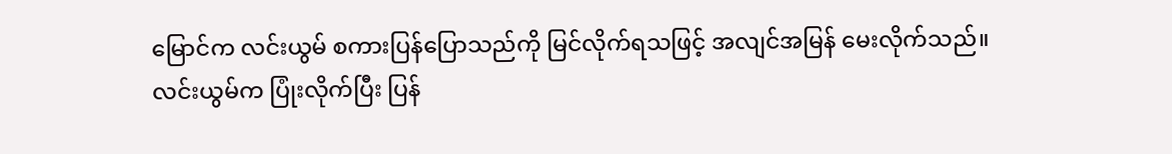မြောင်က လင်းယွမ် စကားပြန်ပြောသည်ကို မြင်လိုက်ရသဖြင့် အလျင်အမြန် မေးလိုက်သည်။
လင်းယွမ်က ပြုံးလိုက်ပြီး ပြန်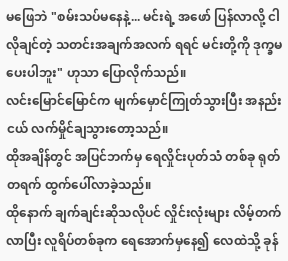မဖြေဘဲ "စမ်းသပ်မနေနဲ့... မင်းရဲ့ အဖော် ပြန်လာလို့ ငါ လိုချင်တဲ့ သတင်းအချက်အလက် ရရင် မင်းတို့ကို ဒုက္ခမပေးပါဘူး" ဟုသာ ပြောလိုက်သည်။
လင်းမြောင်မြောင်က မျက်မှောင်ကြုတ်သွားပြီး အနည်းငယ် လက်မှိုင်ချသွားတော့သည်။
ထိုအချိန်တွင် အပြင်ဘက်မှ ရေလှိုင်းပုတ်သံ တစ်ခု ရုတ်တရက် ထွက်ပေါ်လာခဲ့သည်။
ထိုနောက် ချက်ချင်းဆိုသလိုပင် လှိုင်းလုံးများ လိမ့်တက်လာပြီး လူရိပ်တစ်ခုက ရေအောက်မှနေ၍ လေထဲသို့ ခုန်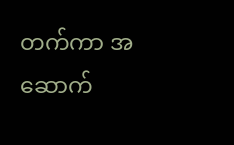တက်ကာ အဆောက်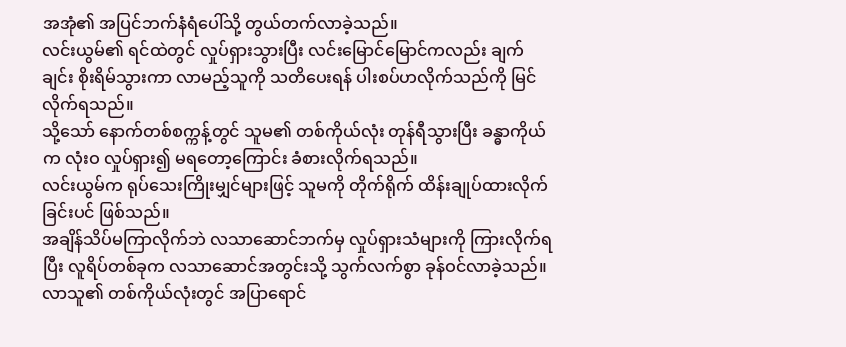အအုံ၏ အပြင်ဘက်နံရံပေါ်သို့ တွယ်တက်လာခဲ့သည်။
လင်းယွမ်၏ ရင်ထဲတွင် လှုပ်ရှားသွားပြီး လင်းမြောင်မြောင်ကလည်း ချက်ချင်း စိုးရိမ်သွားကာ လာမည့်သူကို သတိပေးရန် ပါးစပ်ဟလိုက်သည်ကို မြင်လိုက်ရသည်။
သို့သော် နောက်တစ်စက္ကန့်တွင် သူမ၏ တစ်ကိုယ်လုံး တုန်ရီသွားပြီး ခန္ဓာကိုယ်က လုံးဝ လှုပ်ရှား၍ မရတော့ကြောင်း ခံစားလိုက်ရသည်။
လင်းယွမ်က ရုပ်သေးကြိုးမျှင်များဖြင့် သူမကို တိုက်ရိုက် ထိန်းချုပ်ထားလိုက်ခြင်းပင် ဖြစ်သည်။
အချိန်သိပ်မကြာလိုက်ဘဲ လသာဆောင်ဘက်မှ လှုပ်ရှားသံများကို ကြားလိုက်ရပြီး လူရိပ်တစ်ခုက လသာဆောင်အတွင်းသို့ သွက်လက်စွာ ခုန်ဝင်လာခဲ့သည်။
လာသူ၏ တစ်ကိုယ်လုံးတွင် အပြာရောင်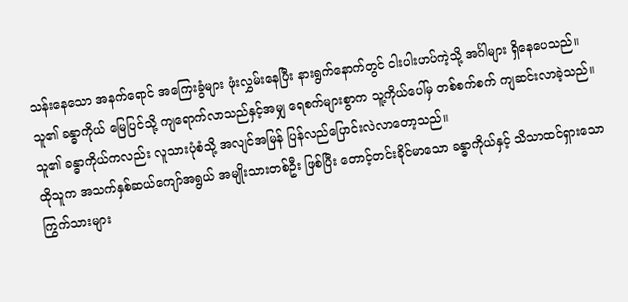သန်းနေသော အနက်ရောင် အကြေးခွံများ ဖုံးလွှမ်းနေပြီး နားရွက်နောက်တွင် ငါးပါးဟပ်ကဲ့သို့ အင်္ဂါများ ရှိနေပေသည်။
သူ၏ ခန္ဓာကိုယ် မြေပြင်သို့ ကျရောက်လာသည်နှင့်အမျှ ရေစက်များစွာက သူ့ကိုယ်ပေါ်မှ တစ်စက်စက် ကျဆင်းလာခဲ့သည်။
သူ၏ ခန္ဓာကိုယ်ကလည်း လူသားပုံစံသို့ အလျင်အမြန် ပြန်လည်ပြောင်းလဲလာတော့သည်။
ထိုသူက အသက်နှစ်ဆယ်ကျော်အရွယ် အမျိုးသားတစ်ဦး ဖြစ်ပြီး တောင့်တင်းခိုင်မာသော ခန္ဓာကိုယ်နှင့် သိသာထင်ရှားသော ကြွက်သားများ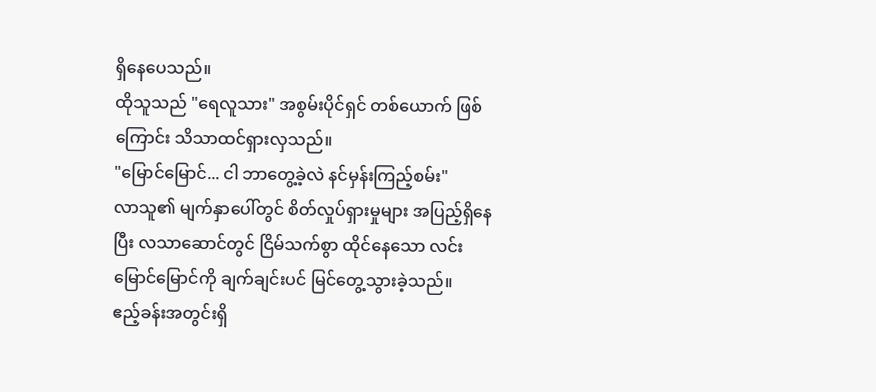ရှိနေပေသည်။
ထိုသူသည် "ရေလူသား" အစွမ်းပိုင်ရှင် တစ်ယောက် ဖြစ်ကြောင်း သိသာထင်ရှားလှသည်။
"မြောင်မြောင်... ငါ ဘာတွေ့ခဲ့လဲ နင်မှန်းကြည့်စမ်း"
လာသူ၏ မျက်နှာပေါ်တွင် စိတ်လှုပ်ရှားမှုများ အပြည့်ရှိနေပြီး လသာဆောင်တွင် ငြိမ်သက်စွာ ထိုင်နေသော လင်းမြောင်မြောင်ကို ချက်ချင်းပင် မြင်တွေ့သွားခဲ့သည်။
ဧည့်ခန်းအတွင်းရှိ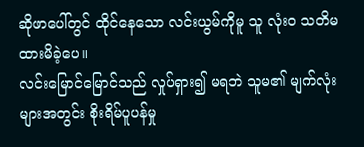ဆိုဖာပေါ်တွင် ထိုင်နေသော လင်းယွမ်ကိုမူ သူ လုံးဝ သတိမထားမိခဲ့ပေ။
လင်းမြောင်မြောင်သည် လှုပ်ရှား၍ မရဘဲ သူမ၏ မျက်လုံးများအတွင်း စိုးရိမ်ပူပန်မှု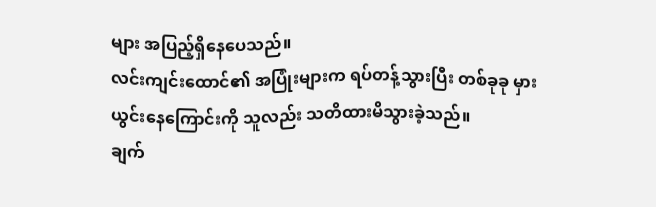များ အပြည့်ရှိနေပေသည်။
လင်းကျင်းထောင်၏ အပြုံးများက ရပ်တန့်သွားပြီး တစ်ခုခု မှားယွင်းနေကြောင်းကို သူလည်း သတိထားမိသွားခဲ့သည်။
ချက်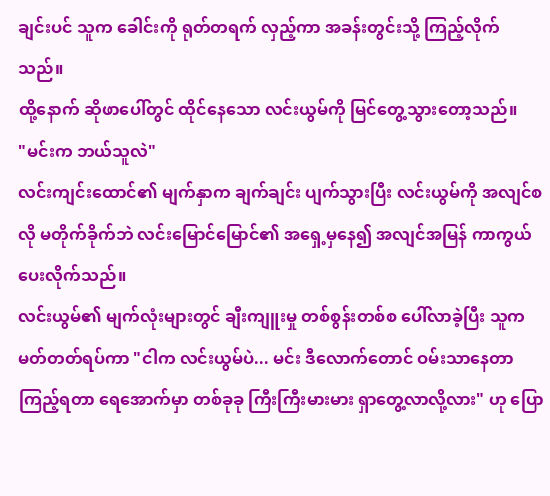ချင်းပင် သူက ခေါင်းကို ရုတ်တရက် လှည့်ကာ အခန်းတွင်းသို့ ကြည့်လိုက်သည်။
ထို့နောက် ဆိုဖာပေါ်တွင် ထိုင်နေသော လင်းယွမ်ကို မြင်တွေ့သွားတော့သည်။
"မင်းက ဘယ်သူလဲ"
လင်းကျင်းထောင်၏ မျက်နှာက ချက်ချင်း ပျက်သွားပြီး လင်းယွမ်ကို အလျင်စလို မတိုက်ခိုက်ဘဲ လင်းမြောင်မြောင်၏ အရှေ့မှနေ၍ အလျင်အမြန် ကာကွယ်ပေးလိုက်သည်။
လင်းယွမ်၏ မျက်လုံးများတွင် ချီးကျူးမှု တစ်စွန်းတစ်စ ပေါ်လာခဲ့ပြီး သူက မတ်တတ်ရပ်ကာ "ငါက လင်းယွမ်ပဲ... မင်း ဒီလောက်တောင် ဝမ်းသာနေတာ ကြည့်ရတာ ရေအောက်မှာ တစ်ခုခု ကြီးကြီးမားမား ရှာတွေ့လာလို့လား" ဟု ပြော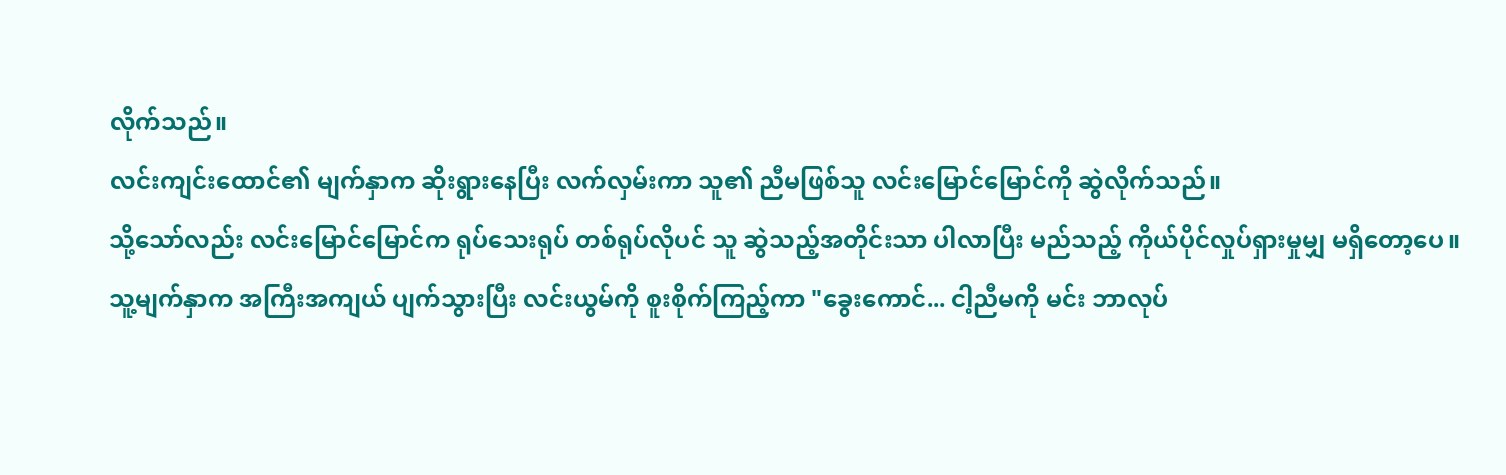လိုက်သည်။
လင်းကျင်းထောင်၏ မျက်နှာက ဆိုးရွားနေပြီး လက်လှမ်းကာ သူ၏ ညီမဖြစ်သူ လင်းမြောင်မြောင်ကို ဆွဲလိုက်သည်။
သို့သော်လည်း လင်းမြောင်မြောင်က ရုပ်သေးရုပ် တစ်ရုပ်လိုပင် သူ ဆွဲသည့်အတိုင်းသာ ပါလာပြီး မည်သည့် ကိုယ်ပိုင်လှုပ်ရှားမှုမျှ မရှိတော့ပေ။
သူ့မျက်နှာက အကြီးအကျယ် ပျက်သွားပြီး လင်းယွမ်ကို စူးစိုက်ကြည့်ကာ "ခွေးကောင်... ငါ့ညီမကို မင်း ဘာလုပ်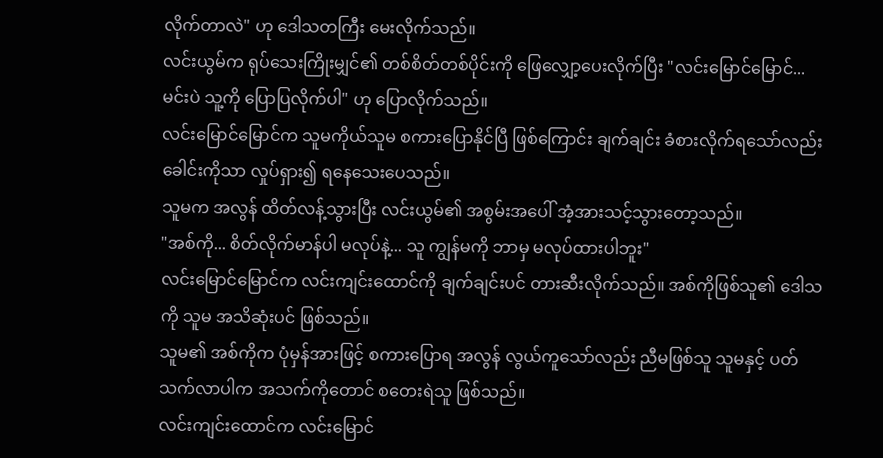လိုက်တာလဲ" ဟု ဒေါသတကြီး မေးလိုက်သည်။
လင်းယွမ်က ရုပ်သေးကြိုးမျှင်၏ တစ်စိတ်တစ်ပိုင်းကို ဖြေလျှော့ပေးလိုက်ပြီး "လင်းမြောင်မြောင်... မင်းပဲ သူ့ကို ပြောပြလိုက်ပါ" ဟု ပြောလိုက်သည်။
လင်းမြောင်မြောင်က သူမကိုယ်သူမ စကားပြောနိုင်ပြီ ဖြစ်ကြောင်း ချက်ချင်း ခံစားလိုက်ရသော်လည်း ခေါင်းကိုသာ လှုပ်ရှား၍ ရနေသေးပေသည်။
သူမက အလွန် ထိတ်လန့်သွားပြီး လင်းယွမ်၏ အစွမ်းအပေါ် အံ့အားသင့်သွားတော့သည်။
"အစ်ကို... စိတ်လိုက်မာန်ပါ မလုပ်နဲ့... သူ ကျွန်မကို ဘာမှ မလုပ်ထားပါဘူး"
လင်းမြောင်မြောင်က လင်းကျင်းထောင်ကို ချက်ချင်းပင် တားဆီးလိုက်သည်။ အစ်ကိုဖြစ်သူ၏ ဒေါသကို သူမ အသိဆုံးပင် ဖြစ်သည်။
သူမ၏ အစ်ကိုက ပုံမှန်အားဖြင့် စကားပြောရ အလွန် လွယ်ကူသော်လည်း ညီမဖြစ်သူ သူမနှင့် ပတ်သက်လာပါက အသက်ကိုတောင် စတေးရဲသူ ဖြစ်သည်။
လင်းကျင်းထောင်က လင်းမြောင်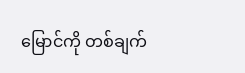မြောင်ကို တစ်ချက်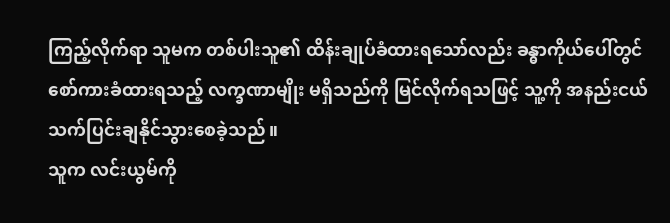ကြည့်လိုက်ရာ သူမက တစ်ပါးသူ၏ ထိန်းချုပ်ခံထားရသော်လည်း ခန္ဓာကိုယ်ပေါ်တွင် စော်ကားခံထားရသည့် လက္ခဏာမျိုး မရှိသည်ကို မြင်လိုက်ရသဖြင့် သူ့ကို အနည်းငယ် သက်ပြင်းချနိုင်သွားစေခဲ့သည်။
သူက လင်းယွမ်ကို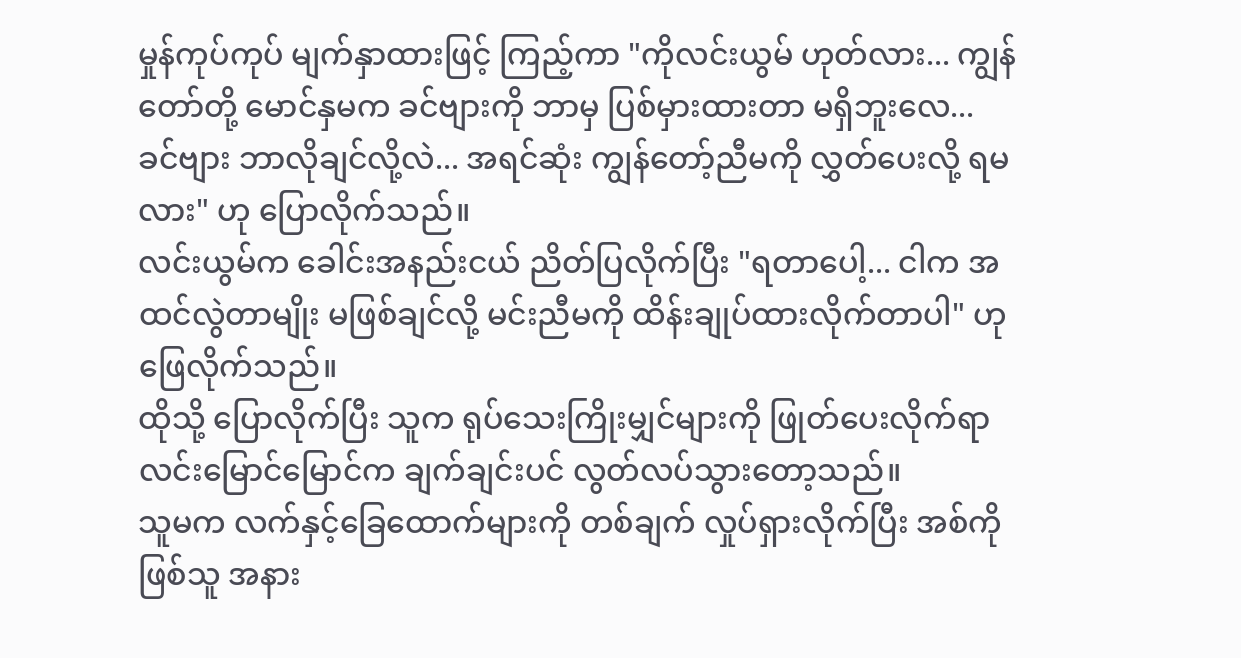မှုန်ကုပ်ကုပ် မျက်နှာထားဖြင့် ကြည့်ကာ "ကိုလင်းယွမ် ဟုတ်လား... ကျွန်တော်တို့ မောင်နှမက ခင်ဗျားကို ဘာမှ ပြစ်မှားထားတာ မရှိဘူးလေ... ခင်ဗျား ဘာလိုချင်လို့လဲ... အရင်ဆုံး ကျွန်တော့်ညီမကို လွှတ်ပေးလို့ ရမလား" ဟု ပြောလိုက်သည်။
လင်းယွမ်က ခေါင်းအနည်းငယ် ညိတ်ပြလိုက်ပြီး "ရတာပေါ့... ငါက အထင်လွဲတာမျိုး မဖြစ်ချင်လို့ မင်းညီမကို ထိန်းချုပ်ထားလိုက်တာပါ" ဟု ဖြေလိုက်သည်။
ထိုသို့ ပြောလိုက်ပြီး သူက ရုပ်သေးကြိုးမျှင်များကို ဖြုတ်ပေးလိုက်ရာ လင်းမြောင်မြောင်က ချက်ချင်းပင် လွတ်လပ်သွားတော့သည်။
သူမက လက်နှင့်ခြေထောက်များကို တစ်ချက် လှုပ်ရှားလိုက်ပြီး အစ်ကိုဖြစ်သူ အနား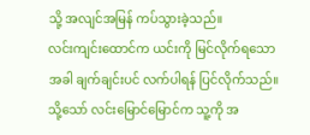သို့ အလျင်အမြန် ကပ်သွားခဲ့သည်။
လင်းကျင်းထောင်က ယင်းကို မြင်လိုက်ရသောအခါ ချက်ချင်းပင် လက်ပါရန် ပြင်လိုက်သည်။
သို့သော် လင်းမြောင်မြောင်က သူ့ကို အ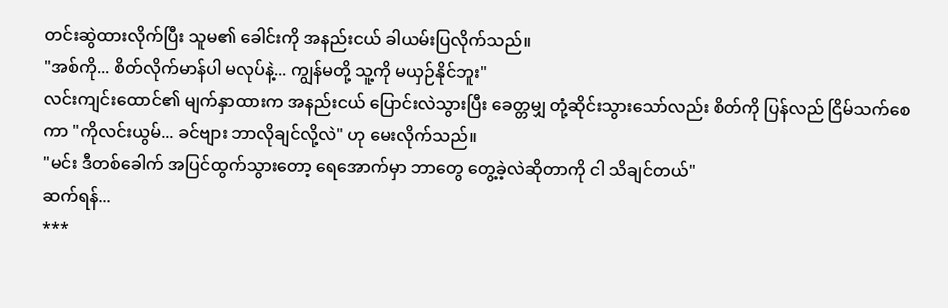တင်းဆွဲထားလိုက်ပြီး သူမ၏ ခေါင်းကို အနည်းငယ် ခါယမ်းပြလိုက်သည်။
"အစ်ကို... စိတ်လိုက်မာန်ပါ မလုပ်နဲ့... ကျွန်မတို့ သူ့ကို မယှဉ်နိုင်ဘူး"
လင်းကျင်းထောင်၏ မျက်နှာထားက အနည်းငယ် ပြောင်းလဲသွားပြီး ခေတ္တမျှ တုံ့ဆိုင်းသွားသော်လည်း စိတ်ကို ပြန်လည် ငြိမ်သက်စေကာ "ကိုလင်းယွမ်... ခင်ဗျား ဘာလိုချင်လို့လဲ" ဟု မေးလိုက်သည်။
"မင်း ဒီတစ်ခေါက် အပြင်ထွက်သွားတော့ ရေအောက်မှာ ဘာတွေ တွေ့ခဲ့လဲဆိုတာကို ငါ သိချင်တယ်"
ဆက်ရန်...
***